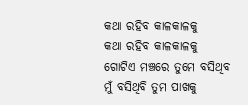କଥା ରହିବ କାଳକାଳକୁ
କଥା ରହିବ କାଳକାଳକୁ
ଗୋଟିଏ ମଞ୍ଚରେ ତୁମେ ବସିଥିବ
ମୁଁ ବସିଥିବି ତୁମ ପାଖକୁ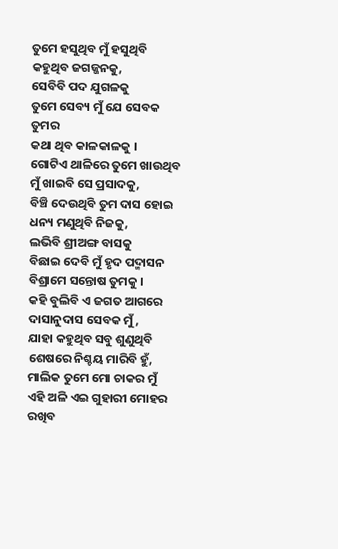ତୁମେ ହସୁଥିବ ମୁଁ ହସୁଥିବି
କହୁଥିବ ଜଗଜ୍ଜନକୁ,
ସେବିବି ପଦ ଯୁଗଳକୁ
ତୁମେ ସେବ୍ୟ ମୁଁ ଯେ ସେବକ ତୁମର
କଥା ଥିବ କାଳକାଳକୁ ।
ଗୋଟିଏ ଥାଳିରେ ତୁମେ ଖାଉଥିବ
ମୁଁ ଖାଇବି ସେ ପ୍ରସାଦକୁ,
ବିଞ୍ଚି ଦେଉଥିବି ତୁମ ଦାସ ହୋଇ
ଧନ୍ୟ ମଣୁଥିବି ନିଜକୁ,
ଲଭିବି ଶ୍ରୀଅଙ୍ଗ ବାସକୁ
ବିଛାଇ ଦେବି ମୁଁ ହୃଦ ପଦ୍ମାସନ
ବିଶ୍ରାମେ ସନ୍ତୋଷ ତୁମକୁ ।
କହି ବୁଲିବି ଏ ଜଗତ ଆଗରେ
ଦାସାନୁଦାସ ସେବକ ମୁଁ,
ଯାହା କହୁଥିବ ସବୁ ଶୁଣୁଥିବି
ଶେଷରେ ନିଶ୍ଚୟ ମାରିବି ହୁଁ,
ମାଲିକ ତୁମେ ମୋ ଚାକର ମୁଁ
ଏହି ଅଳି ଏଇ ଗୁହାରୀ ମୋହର
ରଖିବ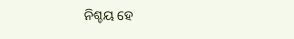ନିଶ୍ଚୟ ହେ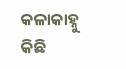କଳାକାହ୍ନୁ
କିଛି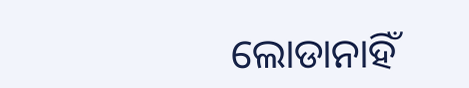ଲୋଡାନାହିଁ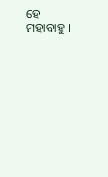ହେ ମହାବାହୁ ।